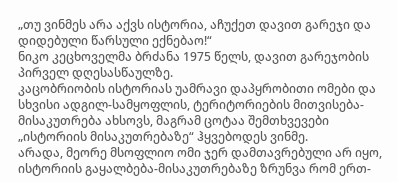„თუ ვინმეს არა აქვს ისტორია, აჩუქეთ დავით გარეჯი და დიდებული წარსული ექნებაო!“
ნიკო კეცხოველმა ბრძანა 1975 წელს, დავით გარეჯობის პირველ დღესასწაულზე.
კაცობრიობის ისტორიას უამრავი დაპყრობითი ომები და სხვისი ადგილ-სამყოფლის, ტერიტორიების მითვისება-მისაკუთრება ახსოვს, მაგრამ ცოტაა შემთხვევები „ისტორიის მისაკუთრებაზე“ ჰყვებოდეს ვინმე.
არადა, მეორე მსოფლიო ომი ჯერ დამთავრებული არ იყო, ისტორიის გაყალბება-მისაკუთრებაზე ზრუნვა რომ ერთ-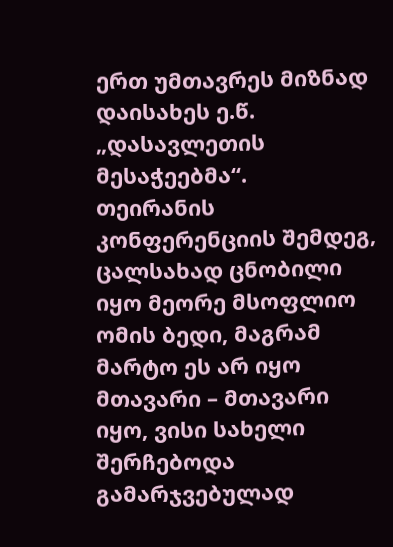ერთ უმთავრეს მიზნად დაისახეს ე.წ. „დასავლეთის მესაჭეებმა“.
თეირანის კონფერენციის შემდეგ, ცალსახად ცნობილი იყო მეორე მსოფლიო ომის ბედი, მაგრამ მარტო ეს არ იყო მთავარი – მთავარი იყო, ვისი სახელი შერჩებოდა გამარჯვებულად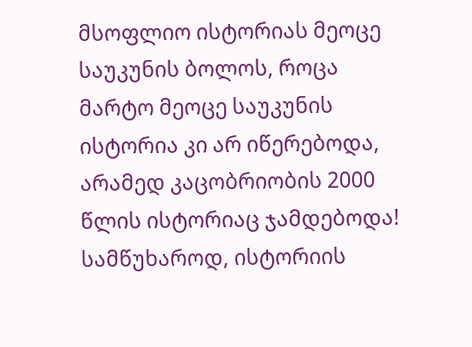მსოფლიო ისტორიას მეოცე საუკუნის ბოლოს, როცა მარტო მეოცე საუკუნის ისტორია კი არ იწერებოდა, არამედ კაცობრიობის 2000 წლის ისტორიაც ჯამდებოდა!
სამწუხაროდ, ისტორიის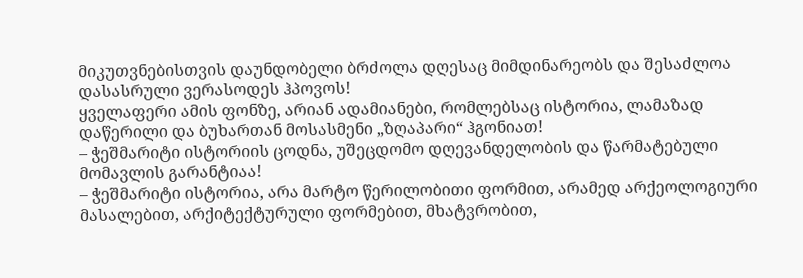მიკუთვნებისთვის დაუნდობელი ბრძოლა დღესაც მიმდინარეობს და შესაძლოა დასასრული ვერასოდეს ჰპოვოს!
ყველაფერი ამის ფონზე, არიან ადამიანები, რომლებსაც ისტორია, ლამაზად დაწერილი და ბუხართან მოსასმენი „ზღაპარი“ ჰგონიათ!
– ჭეშმარიტი ისტორიის ცოდნა, უშეცდომო დღევანდელობის და წარმატებული მომავლის გარანტიაა!
– ჭეშმარიტი ისტორია, არა მარტო წერილობითი ფორმით, არამედ არქეოლოგიური მასალებით, არქიტექტურული ფორმებით, მხატვრობით,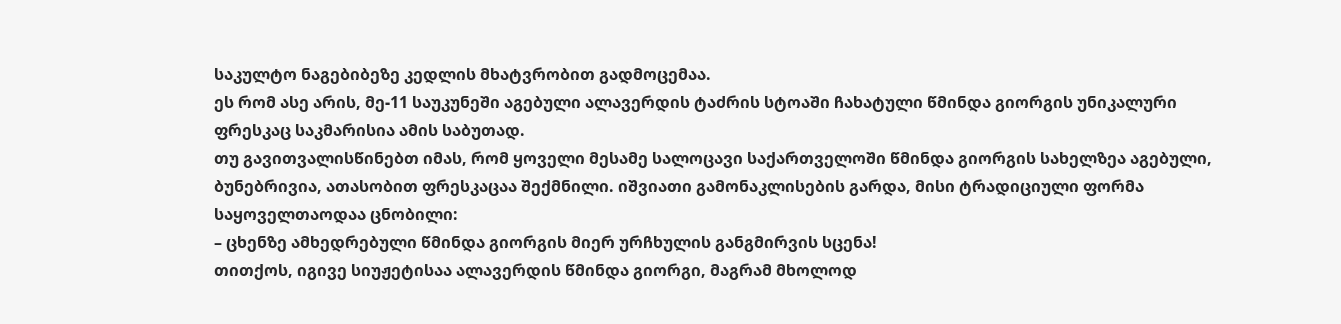საკულტო ნაგებიბეზე კედლის მხატვრობით გადმოცემაა.
ეს რომ ასე არის, მე-11 საუკუნეში აგებული ალავერდის ტაძრის სტოაში ჩახატული წმინდა გიორგის უნიკალური ფრესკაც საკმარისია ამის საბუთად.
თუ გავითვალისწინებთ იმას, რომ ყოველი მესამე სალოცავი საქართველოში წმინდა გიორგის სახელზეა აგებული, ბუნებრივია, ათასობით ფრესკაცაა შექმნილი. იშვიათი გამონაკლისების გარდა, მისი ტრადიციული ფორმა საყოველთაოდაა ცნობილი:
– ცხენზე ამხედრებული წმინდა გიორგის მიერ ურჩხულის განგმირვის სცენა!
თითქოს, იგივე სიუჟეტისაა ალავერდის წმინდა გიორგი, მაგრამ მხოლოდ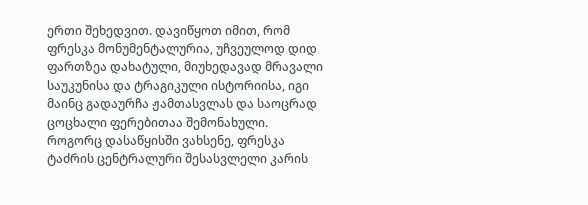ერთი შეხედვით. დავიწყოთ იმით, რომ ფრესკა მონუმენტალურია, უჩვეულოდ დიდ ფართზეა დახატული, მიუხედავად მრავალი საუკუნისა და ტრაგიკული ისტორიისა, იგი მაინც გადაურჩა ჟამთასვლას და საოცრად ცოცხალი ფერებითაა შემონახული.
როგორც დასაწყისში ვახსენე, ფრესკა ტაძრის ცენტრალური შესასვლელი კარის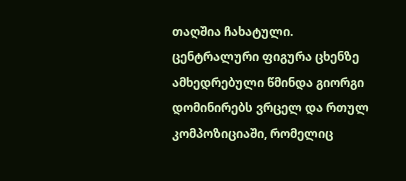თაღშია ჩახატული. ცენტრალური ფიგურა ცხენზე ამხედრებული წმინდა გიორგი დომინირებს ვრცელ და რთულ კომპოზიციაში, რომელიც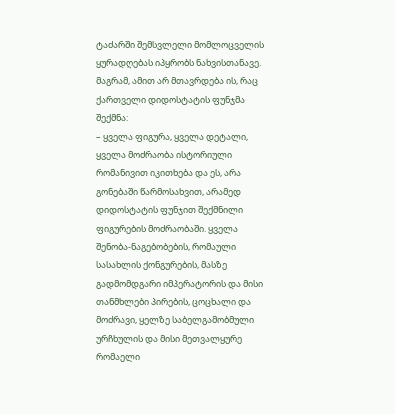ტაძარში შემსვლელი მომლოცველის ყურადღებას იპყრობს ნახვისთანავე. მაგრამ, ამით არ მთავრდება ის, რაც ქართველი დიდოსტატის ფუნჯმა შექმნა:
– ყველა ფიგურა, ყველა დეტალი, ყველა მოძრაობა ისტორიული რომანივით იკითხება და ეს, არა გონებაში წარმოსახვით, არამედ დიდოსტატის ფუნჯით შექმნილი ფიგურების მოძრაობაში. ყველა შენობა-ნაგებობების, რომაული სასახლის ქონგურების, მასზე გადმომდგარი იმპერატორის და მისი თანმხლები პირების, ცოცხალი და მოძრავი, ყელზე საბელგამობმული ურჩხულის და მისი მეთვალყურე რომაელი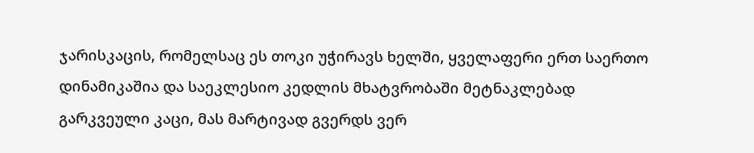ჯარისკაცის, რომელსაც ეს თოკი უჭირავს ხელში, ყველაფერი ერთ საერთო დინამიკაშია და საეკლესიო კედლის მხატვრობაში მეტნაკლებად გარკვეული კაცი, მას მარტივად გვერდს ვერ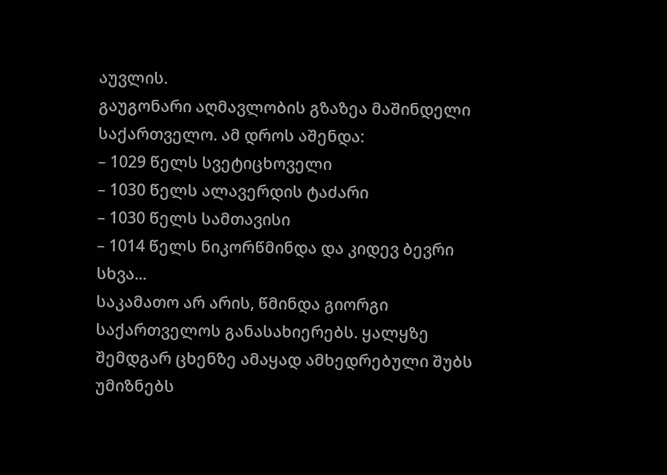აუვლის.
გაუგონარი აღმავლობის გზაზეა მაშინდელი საქართველო. ამ დროს აშენდა:
– 1029 წელს სვეტიცხოველი
– 1030 წელს ალავერდის ტაძარი
– 1030 წელს სამთავისი
– 1014 წელს ნიკორწმინდა და კიდევ ბევრი სხვა...
საკამათო არ არის, წმინდა გიორგი საქართველოს განასახიერებს. ყალყზე შემდგარ ცხენზე ამაყად ამხედრებული შუბს უმიზნებს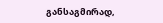განსაგმირად,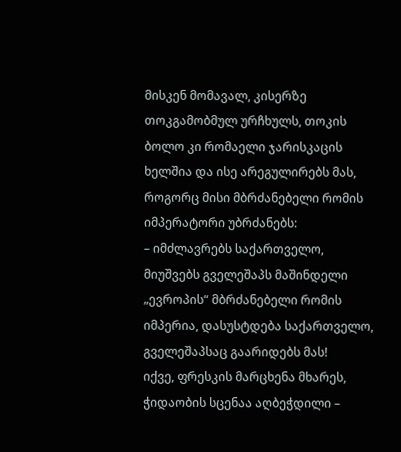მისკენ მომავალ, კისერზე თოკგამობმულ ურჩხულს, თოკის ბოლო კი რომაელი ჯარისკაცის ხელშია და ისე არეგულირებს მას, როგორც მისი მბრძანებელი რომის იმპერატორი უბრძანებს:
– იმძლავრებს საქართველო, მიუშვებს გველეშაპს მაშინდელი „ევროპის“ მბრძანებელი რომის იმპერია, დასუსტდება საქართველო, გველეშაპსაც გაარიდებს მას!
იქვე, ფრესკის მარცხენა მხარეს, ჭიდაობის სცენაა აღბეჭდილი –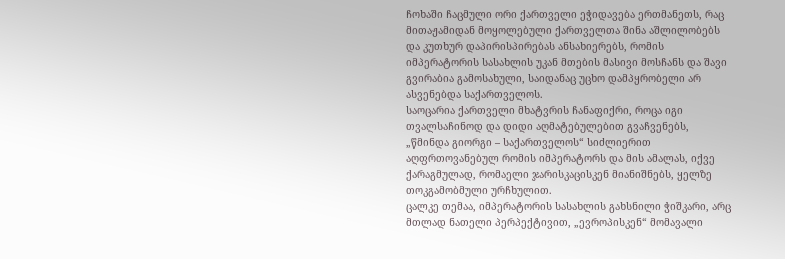ჩოხაში ჩაცმული ორი ქართველი ეჭიდავება ერთმანეთს, რაც მითაჟამიდან მოყოლებული ქართველთა შინა აშლილობებს და კუთხურ დაპირისპირებას ანსახიერებს, რომის იმპერატორის სასახლის უკან მთების მასივი მოსჩანს და შავი გვირაბია გამოსახული, საიდანაც უცხო დამპყრობელი არ ასვენებდა საქართველოს.
საოცარია ქართველი მხატვრის ჩანაფიქრი, როცა იგი თვალსაჩინოდ და დიდი აღმატებულებით გვაჩვენებს, „წმინდა გიორგი – საქართველოს“ სიძლიერით აღფრთოვანებულ რომის იმპერატორს და მის ამალას, იქვე ქარაგმულად, რომაელი ჯარისკაცისკენ მიანიშნებს, ყელზე თოკგამობმული ურჩხულით.
ცალკე თემაა, იმპერატორის სასახლის გახსნილი ჭიშკარი, არც მთლად ნათელი პერპექტივით, „ევროპისკენ“ მომავალი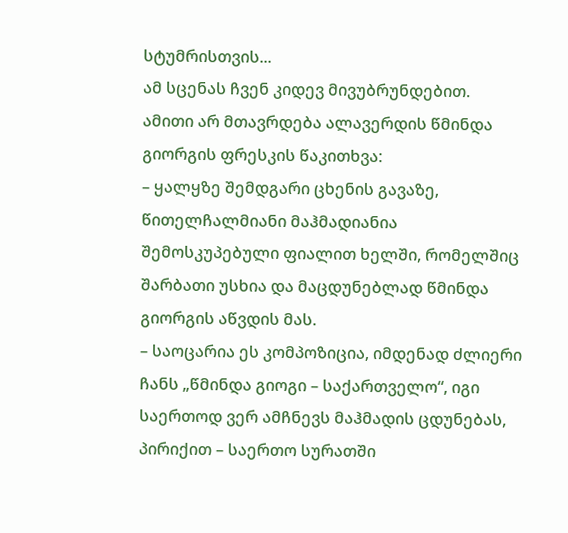სტუმრისთვის...
ამ სცენას ჩვენ კიდევ მივუბრუნდებით.
ამითი არ მთავრდება ალავერდის წმინდა გიორგის ფრესკის წაკითხვა:
– ყალყზე შემდგარი ცხენის გავაზე, წითელჩალმიანი მაჰმადიანია შემოსკუპებული ფიალით ხელში, რომელშიც შარბათი უსხია და მაცდუნებლად წმინდა გიორგის აწვდის მას.
– საოცარია ეს კომპოზიცია, იმდენად ძლიერი ჩანს „წმინდა გიოგი – საქართველო“, იგი საერთოდ ვერ ამჩნევს მაჰმადის ცდუნებას, პირიქით – საერთო სურათში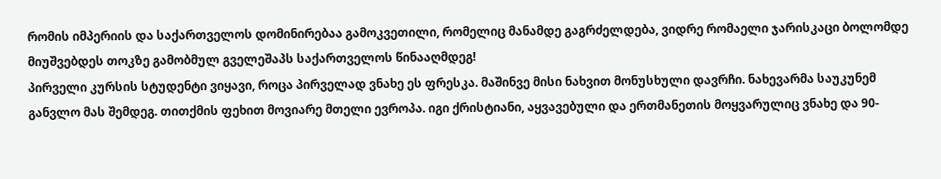რომის იმპერიის და საქართველოს დომინირებაა გამოკვეთილი, რომელიც მანამდე გაგრძელდება, ვიდრე რომაელი ჯარისკაცი ბოლომდე მიუშვებდეს თოკზე გამობმულ გველეშაპს საქართველოს წინააღმდეგ!
პირველი კურსის სტუდენტი ვიყავი, როცა პირველად ვნახე ეს ფრესკა. მაშინვე მისი ნახვით მონუსხული დავრჩი. ნახევარმა საუკუნემ განვლო მას შემდეგ. თითქმის ფეხით მოვიარე მთელი ევროპა. იგი ქრისტიანი, აყვავებული და ერთმანეთის მოყვარულიც ვნახე და 90-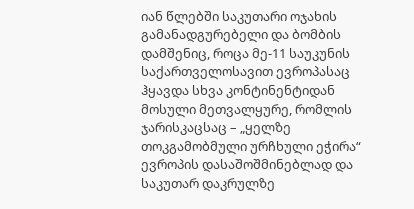იან წლებში საკუთარი ოჯახის გამანადგურებელი და ბომბის დამშენიც, როცა მე-11 საუკუნის საქართველოსავით ევროპასაც ჰყავდა სხვა კონტინენტიდან მოსული მეთვალყურე, რომლის ჯარისკაცსაც – „ყელზე თოკგამობმული ურჩხული ეჭირა“ ევროპის დასაშოშმინებლად და საკუთარ დაკრულზე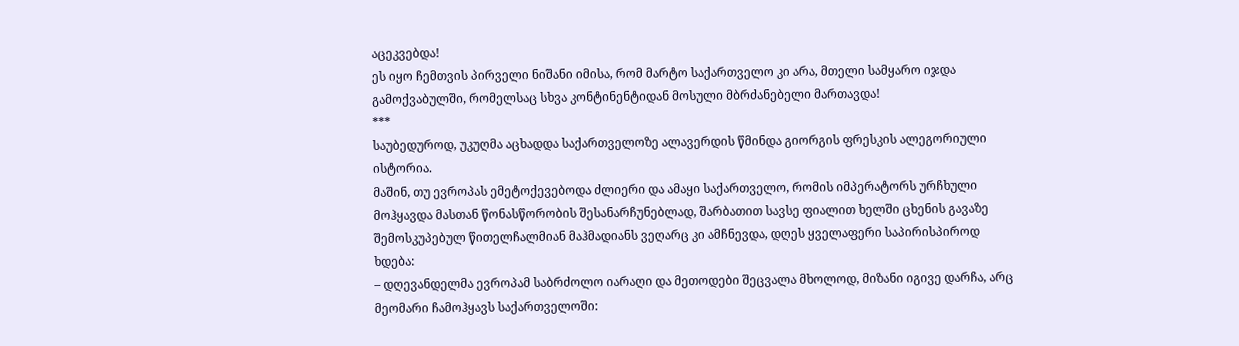აცეკვებდა!
ეს იყო ჩემთვის პირველი ნიშანი იმისა, რომ მარტო საქართველო კი არა, მთელი სამყარო იჯდა გამოქვაბულში, რომელსაც სხვა კონტინენტიდან მოსული მბრძანებელი მართავდა!
***
საუბედუროდ, უკუღმა აცხადდა საქართველოზე ალავერდის წმინდა გიორგის ფრესკის ალეგორიული ისტორია.
მაშინ, თუ ევროპას ემეტოქევებოდა ძლიერი და ამაყი საქართველო, რომის იმპერატორს ურჩხული მოჰყავდა მასთან წონასწორობის შესანარჩუნებლად, შარბათით სავსე ფიალით ხელში ცხენის გავაზე შემოსკუპებულ წითელჩალმიან მაჰმადიანს ვეღარც კი ამჩნევდა, დღეს ყველაფერი საპირისპიროდ ხდება:
– დღევანდელმა ევროპამ საბრძოლო იარაღი და მეთოდები შეცვალა მხოლოდ, მიზანი იგივე დარჩა, არც მეომარი ჩამოჰყავს საქართველოში: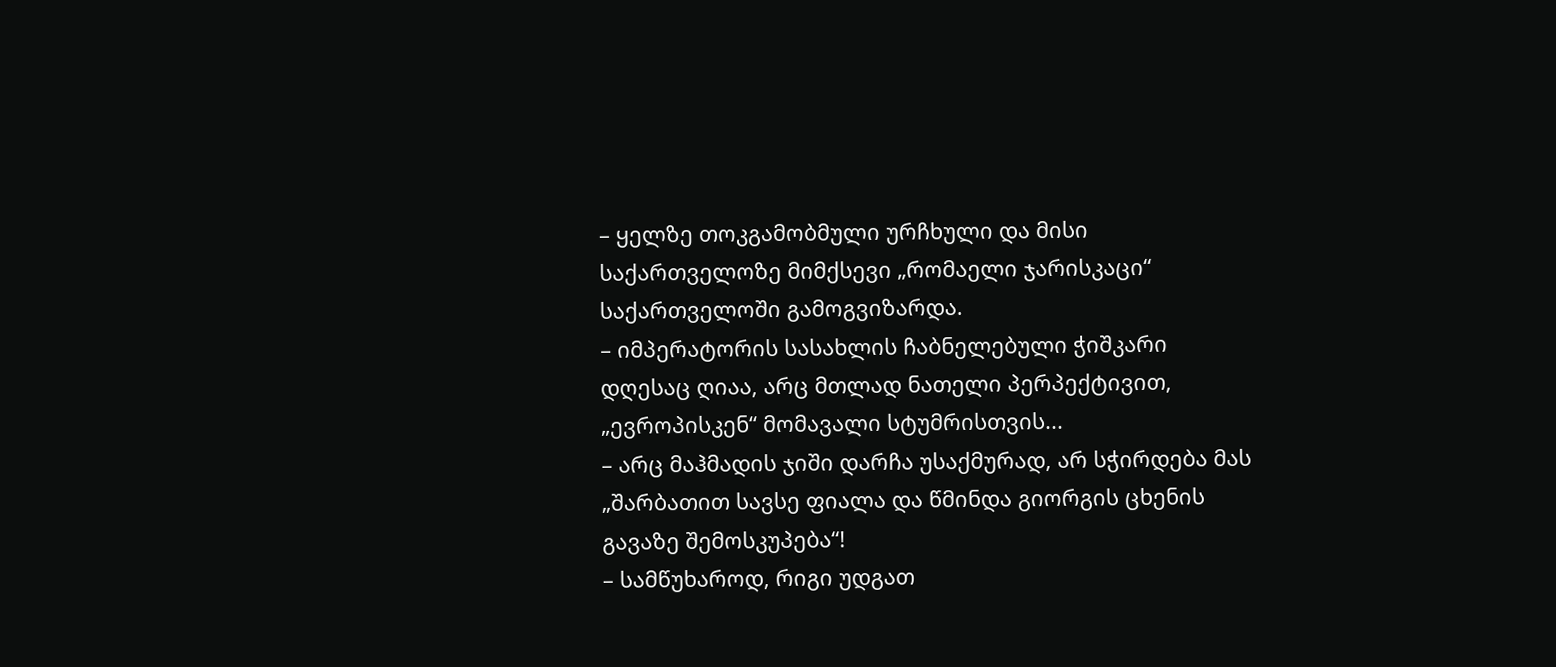– ყელზე თოკგამობმული ურჩხული და მისი საქართველოზე მიმქსევი „რომაელი ჯარისკაცი“ საქართველოში გამოგვიზარდა.
– იმპერატორის სასახლის ჩაბნელებული ჭიშკარი დღესაც ღიაა, არც მთლად ნათელი პერპექტივით, „ევროპისკენ“ მომავალი სტუმრისთვის...
– არც მაჰმადის ჯიში დარჩა უსაქმურად, არ სჭირდება მას „შარბათით სავსე ფიალა და წმინდა გიორგის ცხენის გავაზე შემოსკუპება“!
– სამწუხაროდ, რიგი უდგათ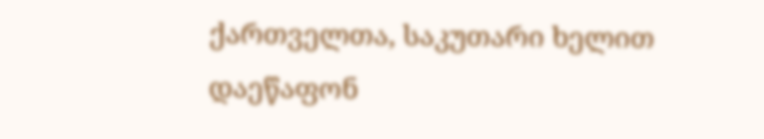ქართველთა, საკუთარი ხელით დაეწაფონ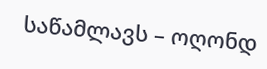საწამლავს – ოღონდ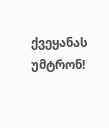ქვეყანას უმტრონ!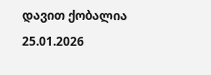დავით ქობალია
25.01.2026